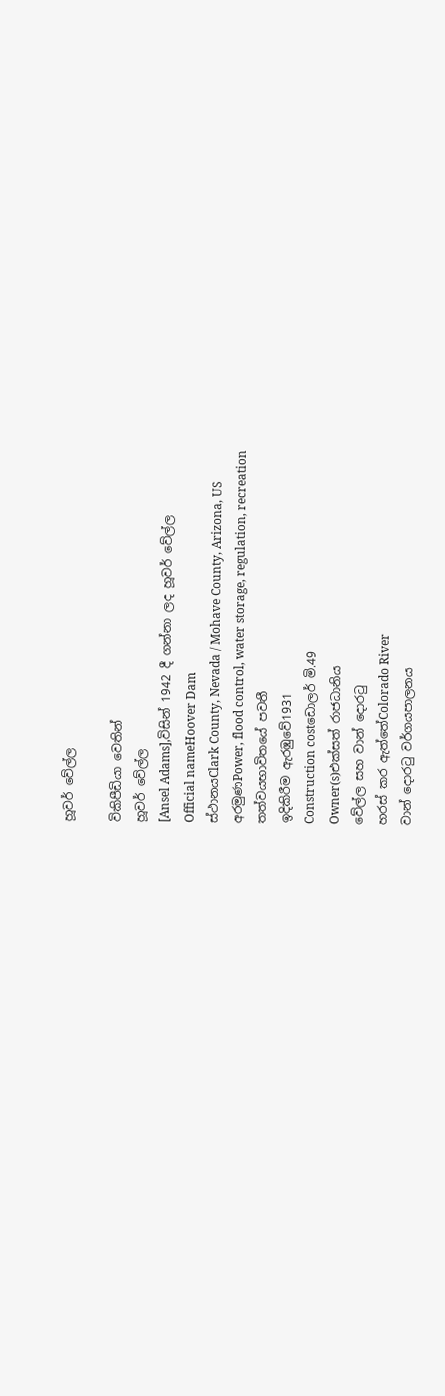හූවර් වේල්ල

විකිපීඩියා වෙතින්
හූවර් වේල්ල
[Ansel Adams],විසින් 1942 දී ගන්නා ලද හූවර් වේල්ල
Official nameHoover Dam
ස්ථානයClark County, Nevada / Mohave County, Arizona, US
අරමුණPower, flood control, water storage, regulation, recreation
තත්වයභාවිතයේ පවතී
ඉදිකිරීම ඇරඹුවේ1931
Construction costඩොලර් මි.49
Owner(s)එක්සත් රාජධානිය
වේල්ල සහ වාන් දොරටු
හරස් කර ඇත්තේColorado River
වාන් දොරටු වර්ගයපාලනය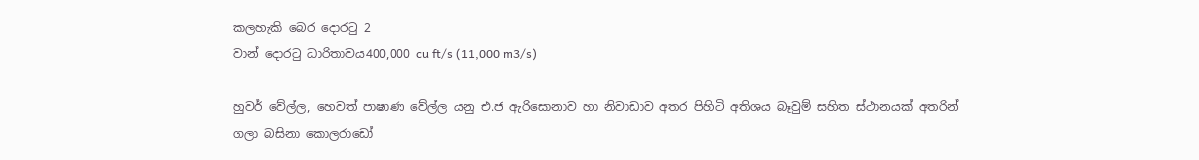කලහැකි බෙර දොරටු 2
වාන් දොරටු ධාරිතාවය400,000 cu ft/s (11,000 m3/s)

හුවර් වේල්ල, හෙවත් පාෂාණ වේල්ල යනු එ.ජ ඇරිසොනාව හා නිවාඩාව අතර පිහිටි අතිශය බෑවුම් සහිත ස්ථානයක් අතරින් ගලා බසිනා කොලරාඩෝ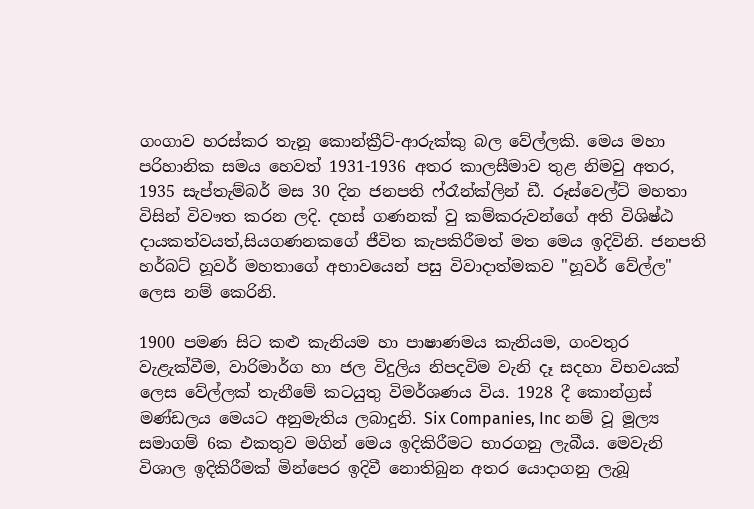ගංගාව හරස්කර තැනූ කොන්ක්‍රීට්-ආරුක්කු බල වේල්ලකි. මෙය මහා පරිහානික සමය හෙවත් 1931-1936 අතර කාලසීමාව තුළ නිමවු අතර, 1935 සැප්තැම්බර් මස 30 දින ජනපති ෆ්රෑන්ක්ලින් ඩී. රූස්වෙල්ට් මහතා විසින් විවෟත කරන ලදි. දහස් ගණනක් වු කම්කරුවන්ගේ අති විශිෂ්ඨ දායකත්වයත්,සියගණනකගේ ජීවිත කැපකිරීමත් මත මෙය ඉදිවිනි. ජනපති හර්බට් හූවර් මහතාගේ අභාවයෙන් පසු විවාදාත්මකව "හූවර් වේල්ල" ලෙස නම් කෙරිනි.

1900 පමණ සිට කළු කැනියම හා පාෂාණමය කැනියම, ගංවතුර වැළැක්වීම, වාරිමාර්ග හා ජල විදුලිය නිපදවිම වැනි දෑ සදහා විභවයක් ලෙස වේල්ලක් තැනීමේ කටයුතු විමර්ශණය විය. 1928 දී කොන්ග්‍රස් මණ්ඩලය මෙයට අනුමැතිය ලබාදුනි. Six Companies, Inc නම් වූ මූල්‍ය සමාගම් 6ක එකතුව මගින් මෙය ඉදිකිරීමට භාරගනු ලැබීය. මෙවැනි විශාල ඉදිකිරීමක් මින්පෙර ඉදිවී නොතිබුන අතර යොදාගනු ලැබූ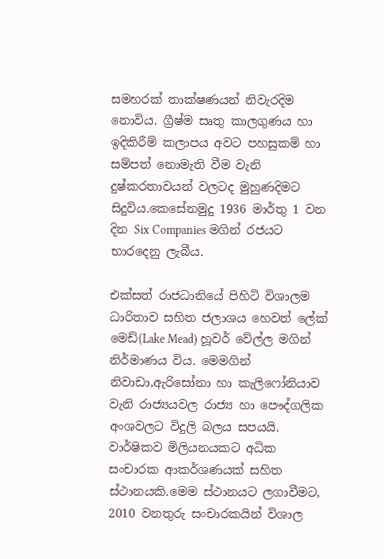සමහරක් තාක්ෂණයන් නිවැරදිම නොවිය. ග්‍රීෂ්ම සෘතු කාලගුණය හා ඉදිකිරීම් කලාපය අවට පහසුකම් හා සම්පත් නොමැති වීම වැනි දුෂ්කරතාවයන් වලටද මුහුණදිමට සිදුවිය.කෙසේනමුදු 1936 මාර්තු 1 වන දින Six Companies මගින් රජයට භාරදෙනු ලැබීය.

එක්සත් රාජධානියේ පිහිටි විශාලම ධාරිතාව සහිත ජලාශය හෙවත් ලේක් මෙඩ්(Lake Mead) හූවර් වේල්ල මගින් නිර්මාණය විය. මෙමගින් නිවාඩා,ඇරිසෝනා හා කැලිෆෝනියාව වැනි රාජ්‍යයවල රාජ්‍ය හා පෞද්ගලික අංශවලට විදුලි බලය සපයයි. වාර්ෂිකව මිලියනයකට අධික සංචාරක ආකර්ශණයක් සහිත ස්ථානයකි.මෙම ස්ථානයට ලගාවීමට, 2010 වනතුරු සංචාරකයින් විශාල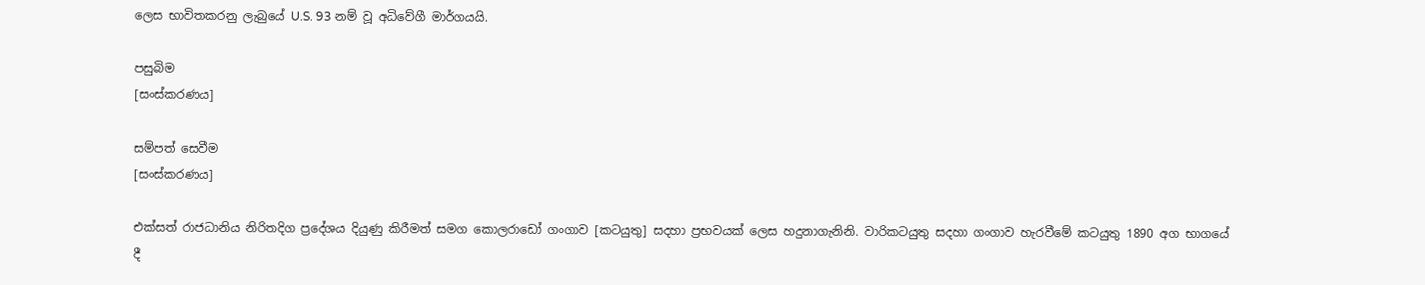ලෙස භාවිතකරනු ලැබුයේ U.S. 93 නම් වූ අධිවේගී මාර්ගයයි.

පසුබිම
[සංස්කරණය]

සම්පත් සෙවීම
[සංස්කරණය]

එක්සත් රාජධානිය නිරිතදිග ප්‍රදේශය දියුණු කිරීමත් සමග කොලරාඩෝ ගංගාව [කටයුතු] සදහා ප්‍රභවයක් ලෙස හදුනාගැනිනි. වාරිකටයුතු සදහා ගංගාව හැරවීමේ කටයුතු 1890 අග භාගයේ දී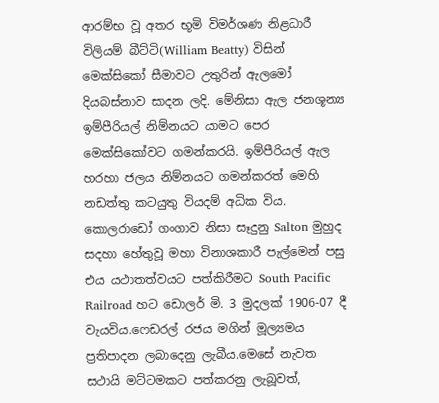ආරම්භ වූ අතර භූමි විමර්ශණ නිළධාරී විලියම් බීට්ටි(William Beatty) විසින් මෙක්සිකෝ සීමාවට උතුරින් ඇලමෝ දියබස්නාව සාදන ලදි. මේනිසා ඇල ජනශූන්‍ය ඉම්පීරියල් නිම්නයට යාමට පෙර මෙක්සිකෝවට ගමන්කරයි. ඉම්පීරියල් ඇල හරහා ජලය නිම්නයට ගමන්කරත් මෙහි නඩත්තු කටයුතු වියදම් අධික විය. කොලරාඩෝ ගංගාව නිසා සෑදුනු Salton මුහුද සදහා හේතුවූ මහා විනාශකාරී පැල්මෙන් පසු එය යථාතත්වයට පත්කිරීමට South Pacific Railroad හට ඩොලර් මි. 3 මුදලක් 1906-07 දී වැයවිය.ෆෙඩරල් රජය මගින් මූල්‍යමය ප්‍රතිපාදන ලබාදෙනු ලැබීය.මෙසේ නැවත සථායි මට්ටමකට පත්කරනු ලැබූවත්,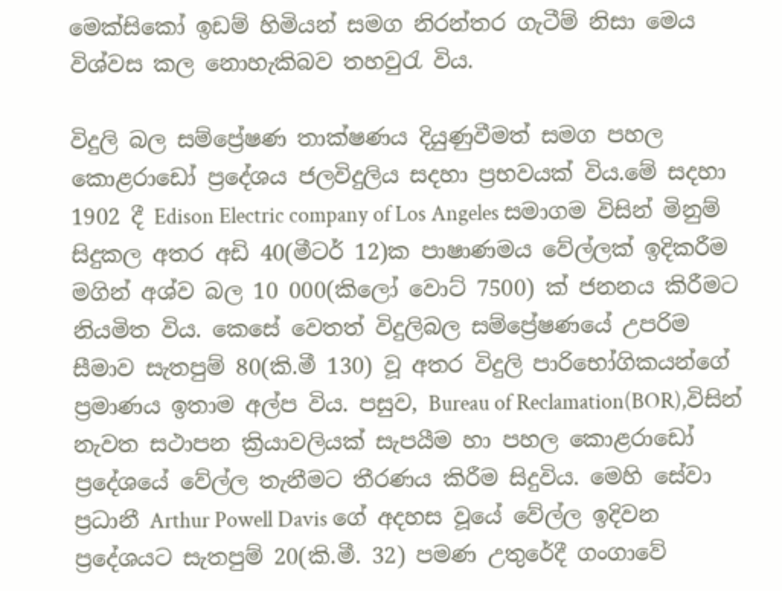මෙක්සිකෝ ඉඩම් හිමියන් සමග නිරන්තර ගැටීම් නිසා මෙය විශ්වස කල නොහැකිබව තහවුරැ විය.

විදුලි බල සම්ප්‍රේෂණ තාක්ෂණය දියුණුවීමත් සමග පහල කොළරාඩෝ ප්‍රදේශය ජලවිදුලිය සදහා ප්‍රභවයක් විය.මේ සදහා 1902 දී Edison Electric company of Los Angeles සමාගම විසින් මිනුම් සිදුකල අතර අඩි 40(මීටර් 12)ක පාෂාණමය වේල්ලක් ඉදිකරීම මගින් අශ්ව බල 10 000(කිලෝ වොට් 7500) ක් ජනනය කිරීමට නියමිත විය. කෙසේ වෙතත් විදුලිබල සම්ප්‍රේෂණයේ උපරිම සීමාව සැතපුම් 80(කි.මී 130) වූ අතර විදුලි පාරිභෝගිකයන්ගේ ප්‍රමාණය ඉතාම අල්ප විය. පසුව, Bureau of Reclamation(BOR),විසින් නැවත සථාපන ක්‍රියාවලියක් සැපයීම හා පහල කොළරාඩෝ ප්‍රදේශයේ වේල්ල තැනීමට තීරණය කිරීම සිදුවිය. මෙහි සේවා ප්‍රධානී Arthur Powell Davis ගේ අදහස වූයේ වේල්ල ඉදිවන ප්‍රදේශයට සැතපුම් 20(කි.මී. 32) පමණ උතුරේදී ගංගාවේ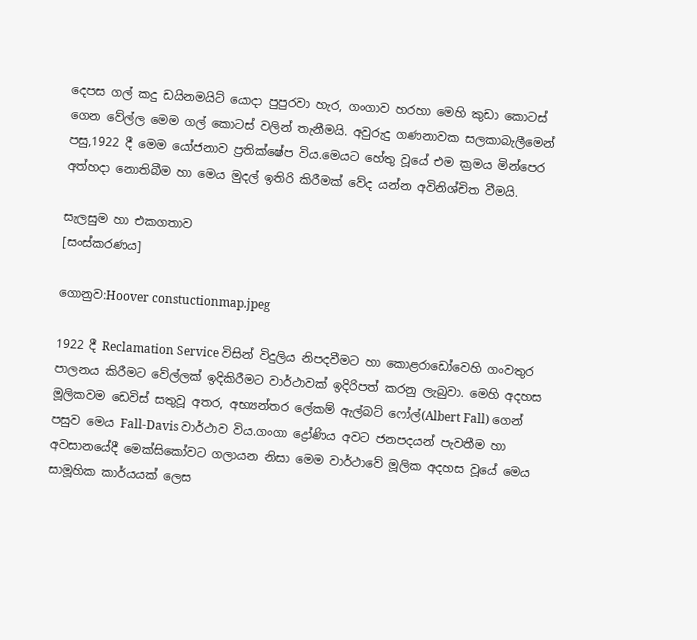දෙපස ගල් කදු ඩයිනමයිට් යොදා පුපුරවා හැර, ගංගාව හරහා මෙහි කුඩා කොටස් ගෙන වේල්ල මෙම ගල් කොටස් වලින් තැනීමයි. අවුරුදු ගණනාවක සලකාබැලීමෙන් පසු,1922 දී මෙම යෝජනාව ප්‍රතික්ෂේප විය.මෙයට හේතු වූයේ එම ක්‍රමය මින්පෙර අත්හදා නොතිබීම හා මෙය මුදල් ඉතිරි කිරීමක් වේද යන්න අවිනිශ්චිත වීමයි.

සැලසුම හා එකගතාව
[සංස්කරණය]

ගොනුව:Hoover constuctionmap.jpeg

1922 දී Reclamation Service විසින් විදුලිය නිපදවීමට හා කොළරාඩෝවෙහි ගංවතුර පාලනය කිරීමට වේල්ලක් ඉදිකිරීමට වාර්ථාවක් ඉදිරිපත් කරනු ලැබුවා. මෙහි අදහස මූලිකවම ඩෙවිස් සතුවූ අතර, අභ්‍යන්තර ලේකම් ඇල්බට් ෆෝල්(Albert Fall) ගෙන් පසුව මෙය Fall-Davis වාර්ථාව විය.ගංගා ද්‍රෝණිය අවට ජනපදයන් පැවතීම හා අවසානයේදී මෙක්සිකෝවට ගලායන නිසා මෙම වාර්ථාවේ මූලික අදහස වූයේ මෙය සාමූහික කාර්යයක් ලෙස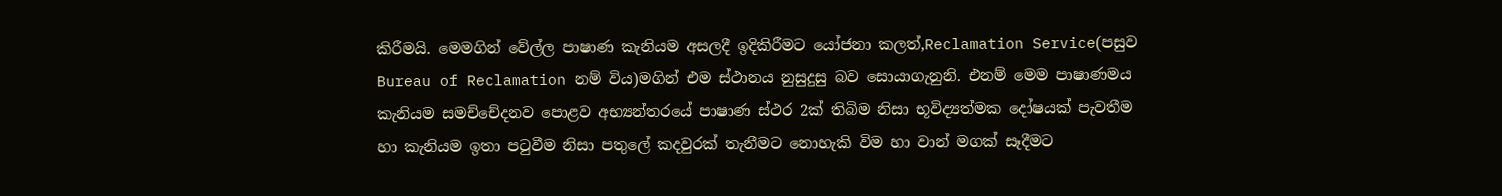කිරීමයි. මෙමගින් වේල්ල පාෂාණ කැනියම අසලදී ඉදිකිරීමට යෝජනා කලත්,Reclamation Service(පසුව Bureau of Reclamation නම් විය)මගින් එම ස්ථානය නුසුදුසු බව සොයාගැනුනි. එනම් මෙම පාෂාණමය කැනියම සමච්චේදනව පොළව අභ්‍යන්තරයේ පාෂාණ ස්ථර 2ක් තිබිම නිසා භූවිද්‍යත්මක දෝෂයක් පැවතීම හා කැනියම ඉතා පටුවීම නිසා පතුලේ කදවුරක් තැනීමට නොහැකි විම හා වාන් මගක් සෑදීමට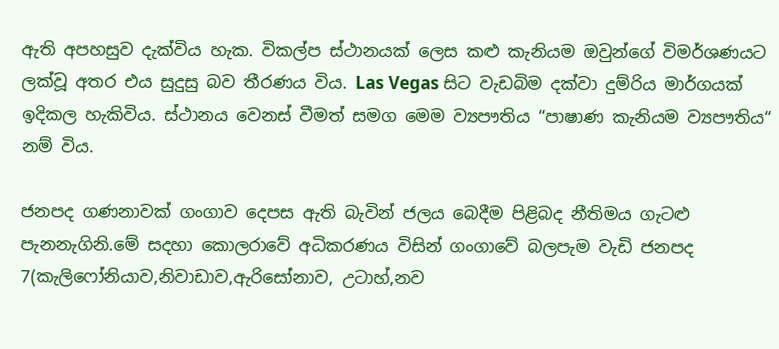ඇති අපහසුව දැක්විය හැක. විකල්ප ස්ථානයක් ලෙස කළු කැනියම ඔවුන්ගේ විමර්ශණයට ලක්වූ අතර එය සුදුසු බව තීරණය විය. Las Vegas සිට වැඩබිම දක්වා දුම්රිය මාර්ගයක් ඉදිකල හැකිවිය. ස්ථානය වෙනස් වීමත් සමග මෙම ව්‍යපෟතිය “පාෂාණ කැනියම ව්‍යපෟතිය“ නම් විය.

ජනපද ගණනාවක් ගංගාව දෙපස ඇති බැවින් ජලය බෙදීම පිළිබද නීතිමය ගැටළු පැනනැගිනි.මේ සදහා කොලරාවේ අධිකරණය විසින් ගංගාවේ බලපැම වැඩි ජනපද 7(කැලිෆෝනියාව,නිවාඩාව,ඇරිසෝනාව, උටාහ්,නව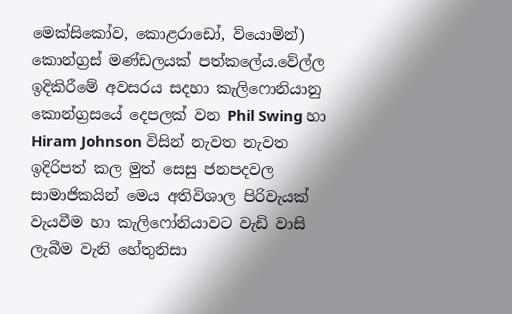මෙක්සිකෝව, කොළරාඩෝ, ව්යොමින්) කොන්ග්‍රස් මණ්ඩලයක් පත්කලේය.වේල්ල ඉදිකිරීමේ අවසරය සදහා කැලිෆොනියානු කොන්ග්‍රසයේ දෙපලක් වන Phil Swing හා Hiram Johnson විසින් නැවත නැවත ඉදිරිපත් කල මුත් සෙසු ජනපදවල සාමාජිකයින් මෙය අතිවිශාල පිරිවැයක් වැයවීම හා කැලිෆෝනියාවට වැඩි වාසි ලැබීම වැනි හේතුනිසා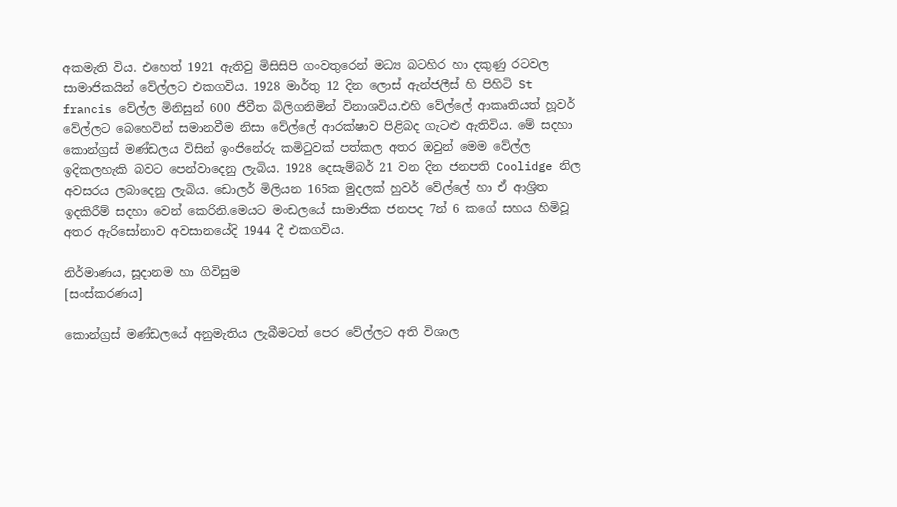අකමැති විය. එහෙත් 1921 ඇතිවු මිසිසිපි ගංවතුරෙන් මධ්‍ය බටහිර හා දකුණු රටවල සාමාජිකයින් වේල්ලට එකගවිය. 1928 මාර්තු 12 දින ලොස් ඇන්ජලීස් හි පිහිටි St francis වේල්ල මිනිසුන් 600 ජීවීත බිලිගනිමින් විනාශවිය.එහි වේල්ලේ ආකෘතියත් හූවර් වේල්ලට බෙහෙවින් සමානවීම නිසා වේල්ලේ ආරක්ෂාව පිළිබද ගැටළු ඇතිවිය. මේ සදහා කොන්ග්‍රස් මණ්ඩලය විසින් ඉංජිනේරු කමිටුවක් පත්කල අතර ඔවුන් මෙම වේල්ල ඉදිකලහැකි බවට පෙන්වාදෙනු ලැබිය. 1928 දෙසැම්බර් 21 වන දින ජනපති Coolidge නිල අවසරය ලබාදෙනු ලැබිය. ඩොලර් මිලියන 165ක මුදලක් හුවර් වේල්ලේ හා ඒ ආශ්‍රිත ඉදකිරීම් සදහා වෙන් කෙරිනි.මෙයට මංඩලයේ සාමාජික ජනපද 7න් 6 කගේ සහය හිමිවූ අතර ඇරිසෝනාව අවසානයේදි 1944 දී එකගවිය.

නිර්මාණය, සූදානම හා ගිවිසුම
[සංස්කරණය]

කොන්ග්‍රස් මණ්ඩලයේ අනුමැතිය ලැබීමටත් පෙර වේල්ලට අති විශාල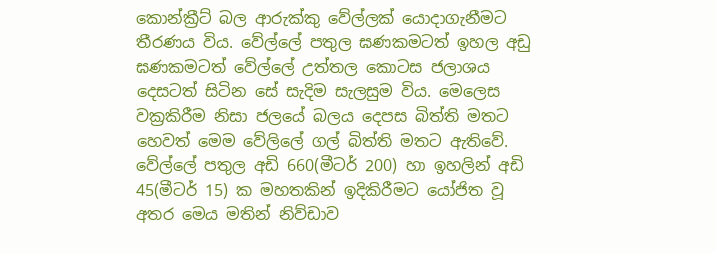කොන්ක්‍රීට් බල ආරුක්කු වේල්ලක් යොදාගැනීමට තීරණය විය. වේල්ලේ පතුල ඝණකමටත් ඉහල අඩු ඝණකමටත් වේල්ලේ උත්තල කොටස ජලාශය දෙසටත් සිටින සේ සැදිම සැලසුම විය. මෙලෙස වක්‍රකිරීම නිසා ජලයේ බලය දෙපස බිත්ති මතට හෙවත් මෙම වේලිලේ ගල් බිත්ති මතට ඇතිවේ. වේල්ලේ පතුල අඩි 660(මීටර් 200) හා ඉහලින් අඩි 45(මීටර් 15) ක මහතකින් ඉදිකිරීමට යෝජිත වූ අතර මෙය මතින් නිව්ඩාව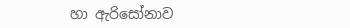හා ඇරිසෝනාව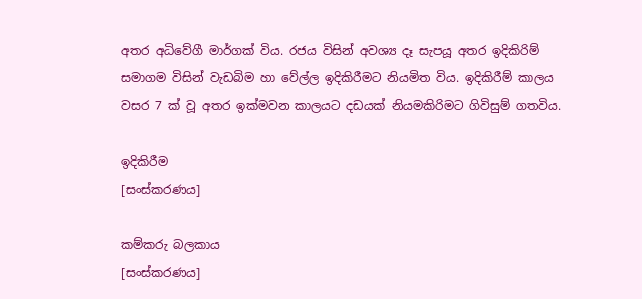අතර අධිවේගී මාර්ගක් විය. රජය විසින් අවශ්‍ය දෑ සැපයූ අතර ඉදිකිරිම් සමාගම විසින් වැඩබිම හා වේල්ල ඉදිකිරීමට නියමිත විය. ඉදිකිරීම් කාලය වසර 7 ක් වූ අතර ඉක්මවන කාලයට දඩයක් නියමකිරිමට ගිවිසුම් ගතවිය.

ඉදිකිරීම
[සංස්කරණය]

කම්කරු බලකාය
[සංස්කරණය]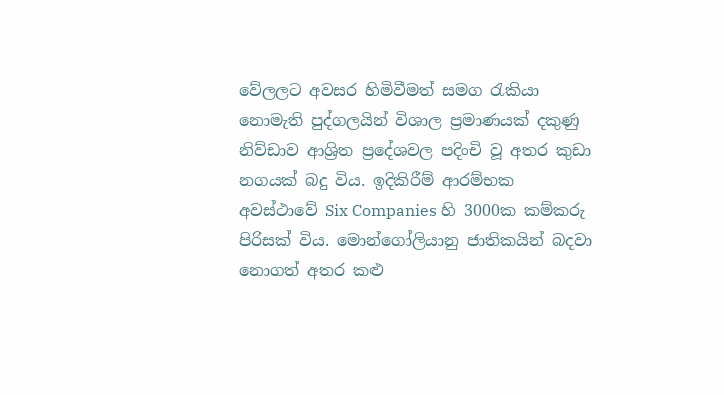වේලලට අවසර හිමිවීමත් සමග රැකියා නොමැති පුද්ගලයින් විශාල ප්‍රමාණයක් දකුණු නිව්ඩාව ආශ්‍රිත ප්‍රදේශවල පදිංචි වූ අතර කුඩා නගයක් බදු විය. ඉදිකිරීම් ආරම්භක අවස්ථාවේ Six Companies හි 3000ක කම්කරු පිරිසක් විය. මොන්ගෝලියානු ජාතිකයින් බදවා නොගත් අතර කළු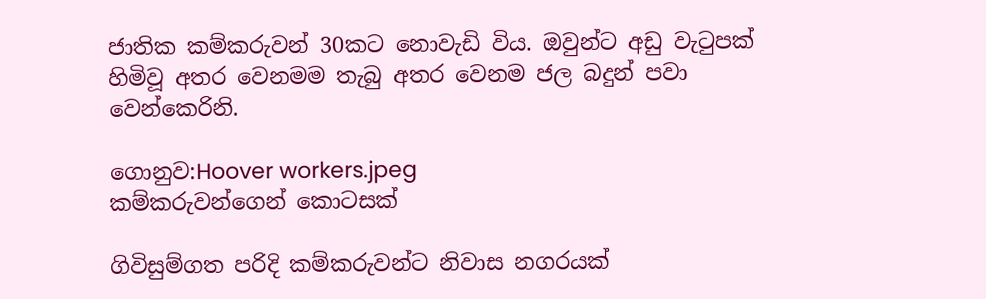ජාතික කම්කරුවන් 30කට නොවැඩි විය. ඔවුන්ට අඩු වැටුපක් හිමිවූ අතර වෙනමම තැබු අතර වෙනම ජල බදුන් පවා වෙන්කෙරිනි.

ගොනුව:Hoover workers.jpeg
කම්කරුවන්ගෙන් කොටසක්

ගිවිසුම්ගත පරිදි කම්කරුවන්ට නිවාස නගරයක්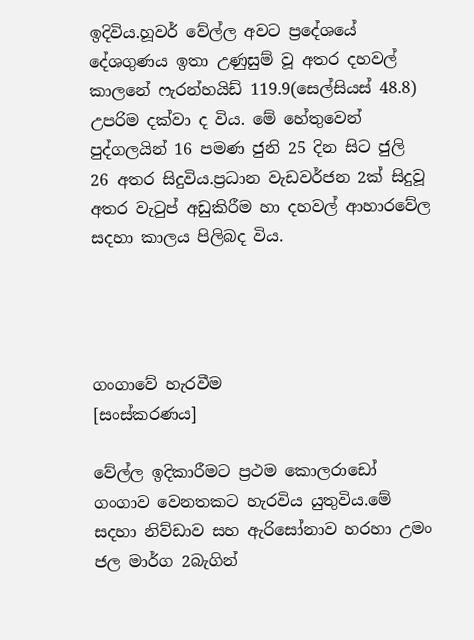ඉදිවිය.හූවර් වේල්ල අවට ප්‍ර‍දේශයේ දේශගුණය ඉතා උණුසුම් වූ අතර දහවල් කාලනේ ෆැරන්හයිඩ් 119.9(සෙල්සියස් 48.8) උපරිම දක්වා ද විය. මේ හේතුවෙන් පුද්ගලයින් 16 පමණ ජුනි 25 දින සිට ජුලි 26 අතර සිදුවිය.ප්‍රධාන වැඩවර්ජන 2ක් සිදුවූ අතර වැටුප් අඩුකිරීම හා දහවල් ආහාරවේල සදහා කාලය පිලිබද විය.




ගංගාවේ හැරවීම
[සංස්කරණය]

වේල්ල ඉදිකාරීමට ප්‍රථම කොලරාඩෝ ගංගාව වෙනතකට හැරවිය යුතුවිය.මේ සදහා නිව්ඩාව සහ ඇරිසෝනාව හරහා උමං ජල මාර්ග 2බැගින්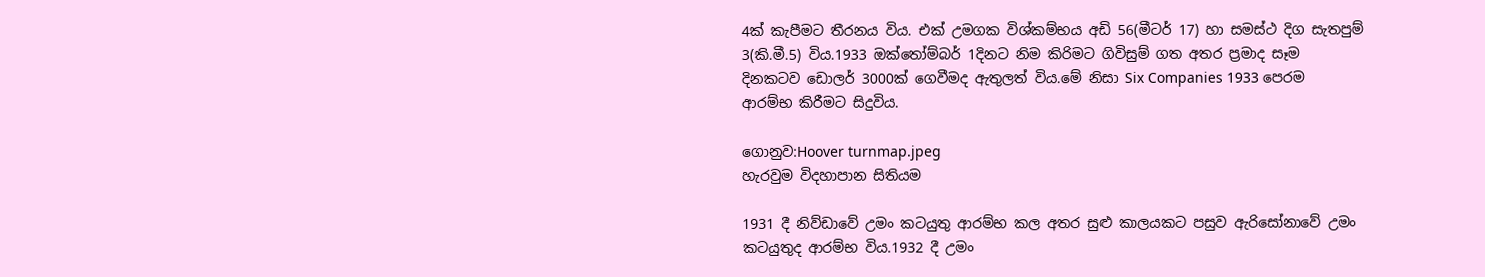4ක් කැපීමට තීරනය විය. එක් උමගක විශ්කම්භය අඩි 56(මීටර් 17) හා සමස්ථ දිග සැතපුම් 3(කි.මී.5) විය.1933 ඔක්තෝම්බර් 1දිනට නිම කිරිමට ගිවිසුම් ගත අතර ප්‍රමාද සෑම දිනකටව ඩොලර් 3000ක් ගෙවීමද ඇතුලත් විය.මේ නිසා Six Companies 1933 පෙරම ආරම්භ කිරීමට සිදුවිය.

ගොනුව:Hoover turnmap.jpeg
හැරවුම විදහාපාන සිතියම

1931 දී නිව්ඩාවේ උමං කටයුතු ආරම්භ කල අතර සුළු කාලයකට පසුව ඇරිසෝනාවේ උමං කටයුතුද ආරම්භ විය.1932 දී උමං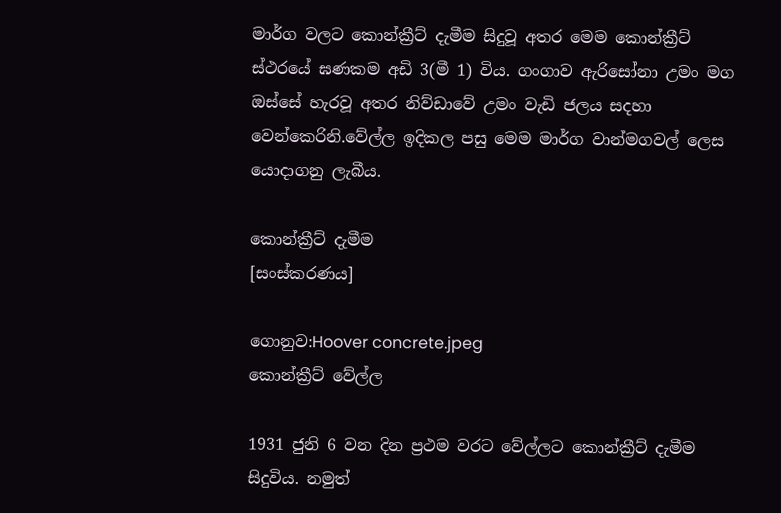මාර්ග වලට කොන්ක්‍රීට් දැමීම සිදුවූ අතර මෙම කොන්ක්‍රීට් ස්ථරයේ ඝණකම අඩි 3(මී 1) විය. ගංගාව ඇරිසෝනා උමං මග ඔස්සේ හැරවූ අතර නිව්ඩාවේ උමං වැඩි ජලය සදහා වෙන්කෙරිනි.වේල්ල ඉදිකල පසු මෙම මාර්ග වාන්මගවල් ලෙස යොදාගනු ලැබීය.

කොන්ක්‍රීට් දැමීම
[සංස්කරණය]

ගොනුව:Hoover concrete.jpeg
කොන්ක්‍රීට් වේල්ල

1931 ජුනි 6 වන දින ප්‍රථම වරට වේල්ලට කොන්ක්‍රීට් දැමීම සිදුවිය. නමුත්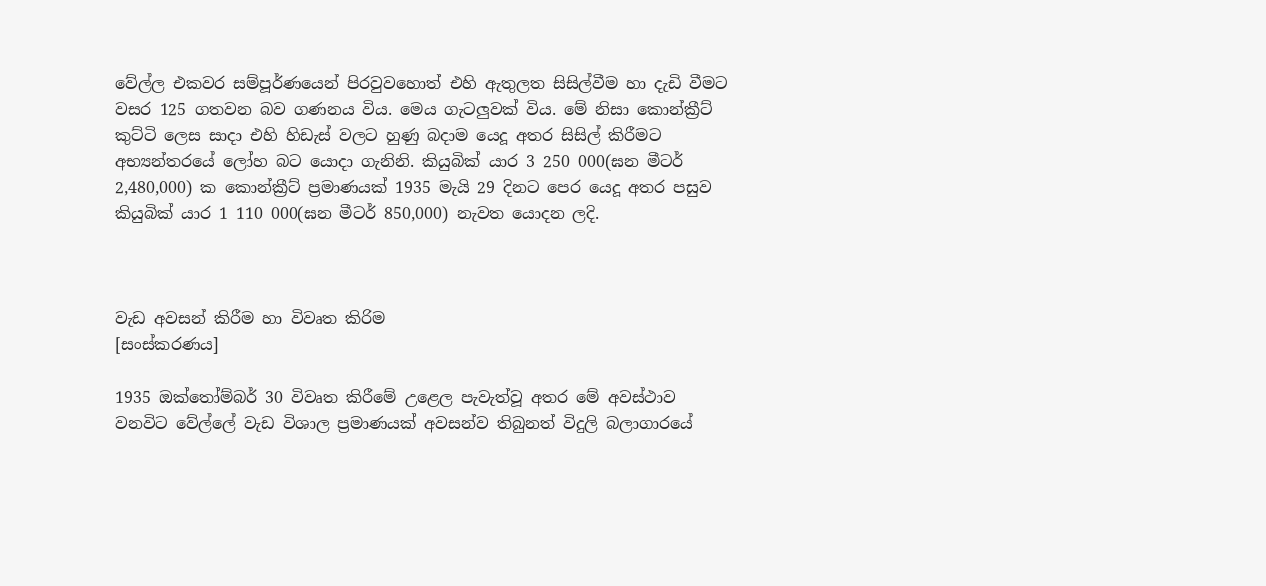වේල්ල එකවර සම්පූර්ණයෙන් පිරවුවහොත් එහි ඇතුලත සිසිල්වීම හා දැඩි වීමට වසර 125 ගතවන බව ගණනය විය. මෙය ගැටලුවක් විය. මේ නිසා කොන්ක්‍රීට් කුට්ටි ලෙස සාදා එහි හිඩැස් වලට හුණු බදාම යෙදූ අතර සිසිල් කිරීමට අභ්‍යන්තරයේ ලෝහ බට යොදා ගැනිනි. කියුබික් යාර 3 250 000(ඝන මීටර් 2,480,000) ක කොන්ක්‍රීට් ප්‍රමාණයක් 1935 මැයි 29 දිනට පෙර යෙදූ අතර පසුව කියුබික් යාර 1 110 000(ඝන මීටර් 850,000) නැවත යොදන ලදි.



වැඩ අවසන් කිරීම හා විවෘත කිරිම
[සංස්කරණය]

1935 ඔක්තෝම්බර් 30 විවෘත කිරීමේ උළෙල පැවැත්වූ අතර මේ අවස්ථාව වනවිට වේල්ලේ වැඩ විශාල ප්‍රමාණයක් අවසන්ව තිබුනත් විදුලි බලාගාරයේ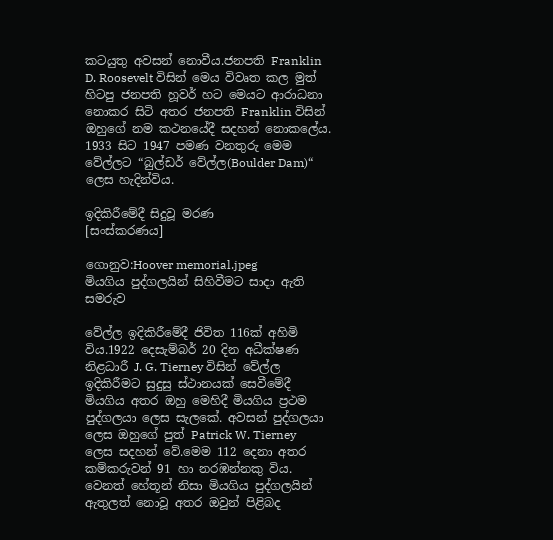කටයුතු අවසන් නොවීය.ජනපති Franklin D. Roosevelt විසින් මෙය විවෘත කල මුත් හිටපු ජනපති හූවර් හට මෙයට ආරාධනා නොකර සිටි අතර ජනපති Franklin විසින් ඔහුගේ නම කථනයේදී සදහන් නොකලේය. 1933 සිට 1947 පමණ වනතුරු මෙම වේල්ලට “බුල්ඩර් වේල්ල(Boulder Dam)“ ලෙස හැදින්විය.

ඉදිකිරීමේදී සිදුවූ මරණ
[සංස්කරණය]

ගොනුව:Hoover memorial.jpeg
මියගිය පුද්ගලයින් සිහිවීමට සාදා ඇති සමරුව

වේල්ල ඉදිකිරීමේදී ජිවිත 116ක් අහිමි විය.1922 දෙසැම්බර් 20 දින අධීක්ෂණ නිළධාරී J. G. Tierney විසින් වේල්ල ඉදිකිරීමට සුදුසු ස්ථානයක් සෙවීමේදී මියගිය අතර ඔහු මෙහිදී මියගිය ප්‍රථම පුද්ගලයා ලෙස සැලකේ. අවසන් පුද්ගලයා ලෙස ඔහුගේ පුත් Patrick W. Tierney ලෙස සදහන් වේ.මෙම 112 දෙනා අතර කම්කරුවන් 91 හා නරඹන්නකු විය. වෙනත් හේතූන් නිසා මියගිය පුද්ගලයින් ඇතුලත් නොවූ අතර ඔවුන් පිළිබද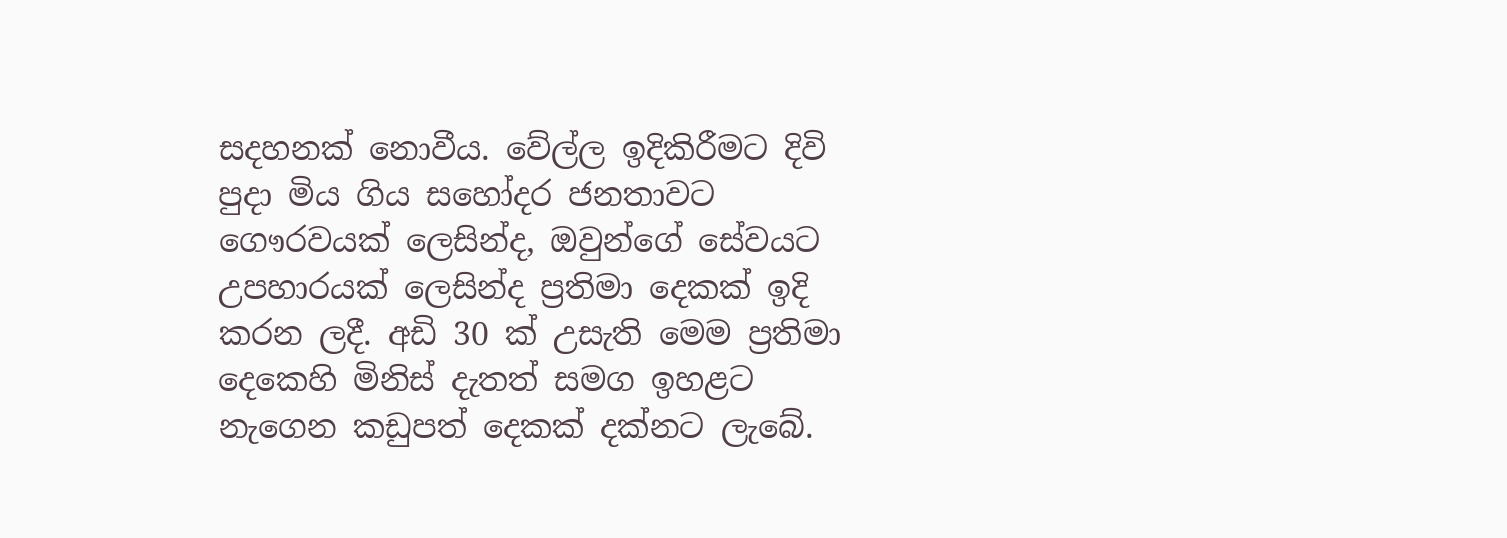සදහනක් නොවීය. වේල්ල ඉදිකිරීමට දිවි පුදා මිය ගිය සහෝදර ජනතාවට ගෞරවයක්‌ ලෙසින්ද, ඔවුන්ගේ සේවයට උපහාරයක්‌ ලෙසින්ද ප්‍රතිමා දෙකක්‌ ඉදි කරන ලදී. අඩි 30 ක්‌ උසැති මෙම ප්‍රතිමා දෙකෙහි මිනිස්‌ දැතත් සමග ඉහළට නැගෙන කඩුපත් දෙකක්‌ දක්‌නට ලැබේ.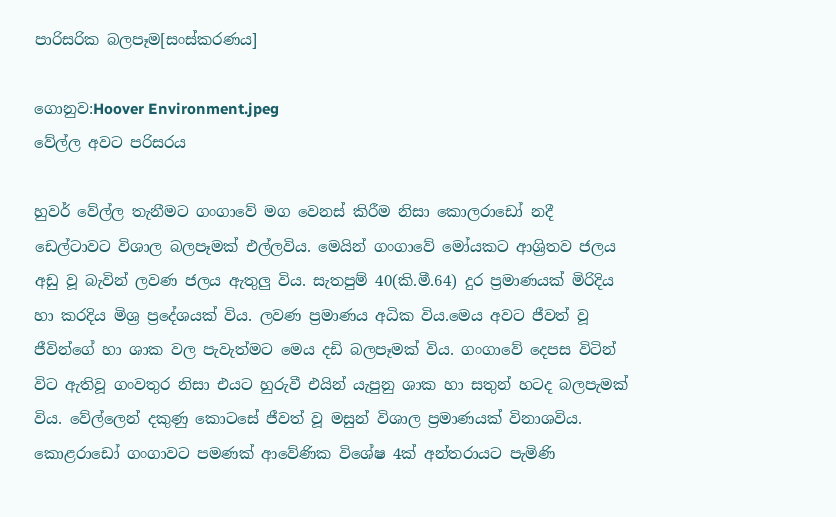පාරිසරික බලපෑම[සංස්කරණය]

ගොනුව:Hoover Environment.jpeg
වේල්ල අවට පරිසරය

හුවර් වේල්ල තැනීමට ගංගාවේ මග වෙනස් කිරීම නිසා කොලරාඩෝ නදී ඩෙල්ටාවට විශාල බලපෑමක් එල්ලවිය. මෙයින් ගංගාවේ මෝයකට ආශ්‍රිතව ජලය අඩු වූ බැවින් ලවණ ජලය ඇතුලු විය. සැතපුම් 40(කි.මී.64) දුර ප්‍රමාණයක් මිරිදිය හා කරදිය මිශ්‍ර ප්‍රදේශයක් විය. ලවණ ප්‍රමාණය අධික විය.මෙය අවට ජීවත් වූ ජීවින්ගේ හා ශාක වල පැවැත්මට මෙය දඩි බලපෑමක් විය. ගංගාවේ දෙපස විටින් විට ඇතිවූ ගංවතුර නිසා එයට හුරුවී එයින් යැපුනු ශාක හා සතුන් හටද බලපැමක් විය. වේල්ලෙන් දකුණු කොටසේ ජීවත් වූ මසුන් විශාල ප්‍රමාණයක් විනාශවිය. කොළරාඩෝ ගංගාවට පමණක් ආවේණික විශේෂ 4ක් අන්තරායට පැමිණි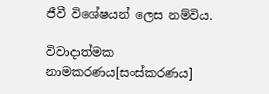ජීවී විශේෂයන් ලෙස නම්විය.

විවාදාත්මක නාමකරණය[සංස්කරණය]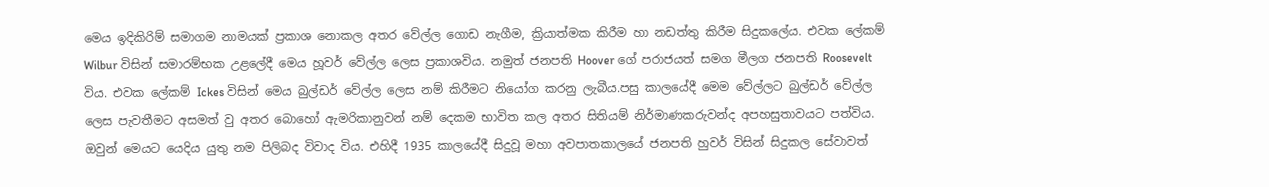මෙය ඉදිකිරිම් සමාගම නාමයක් ප්‍රකාශ නොකල අතර වේල්ල ගොඩ නැගීම, ක්‍රියාත්මක කිරීම හා නඩත්තු කිරීම සිදුකලේය. එවක ලේකම් Wilbur විසින් සමාරම්භක උළ‍ලේදී මෙය හූවර් වේල්ල ලෙස ප්‍රකාශවිය. නමුත් ජනපති Hoover ගේ පරාජයත් සමග මීලග ජනපති Roosevelt විය. එවක ලේකම් Ickes විසින් මෙය බුල්ඩර් වේල්ල ලෙස නම් කිරීමට නියෝග කරනු ලැබීය.පසු කාලයේදී මෙම වේල්ලට බුල්ඩර් වේල්ල ලෙස පැවතීමට අසමත් වු අතර බොහෝ ඇමරිකානුවන් නම් දෙකම භාවිත කල අතර සිතියම් නිර්මාණකරුවන්ද අපහසුතාවයට පත්විය. ඔවුන් මෙයට යෙදිය යුතු නම පිලිබද විවාද විය. එහිදී 1935 කාලයේදී සිදුවූ මහා අවපාතකාලයේ ජනපති හුවර් විසින් සිදුකල සේවාවත්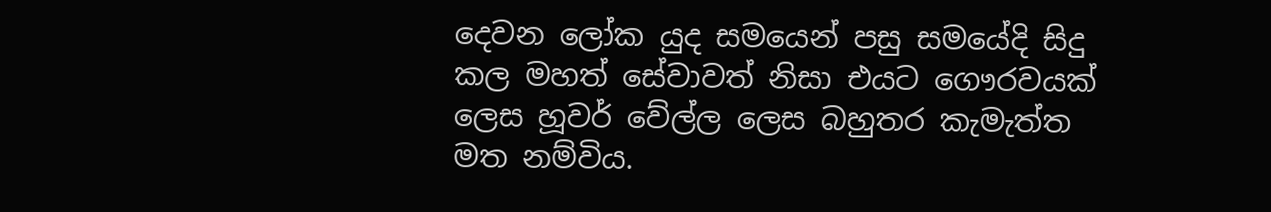දෙවන ලෝක යුද සමයෙන් පසු සමයේදි සිදු කල මහත් සේවාවත් නිසා එයට ගෞරවයක් ලෙස හූවර් වේල්ල ලෙස බහුතර කැමැත්ත මත නම්විය.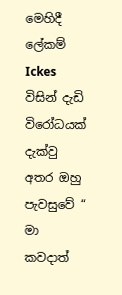මෙහිදී ලේකම් Ickes විසින් දැඩි විරෝධයක් දැක්වු අතර ඔහු පැවසුවේ “ මා කවදාත්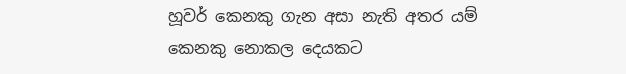හූවර් කෙනකු ගැන අසා නැති අතර යම් කෙනකු නොකල දෙයකට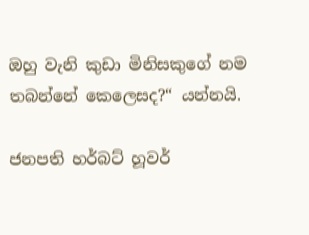ඔහු වැනි කුඩා මිනිසකුගේ නම තබන්නේ කෙලෙසද?“ යන්නයි.

ජනපති හර්බට් හූවර්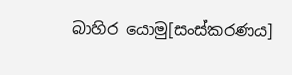බාහිර යොමු[සංස්කරණය]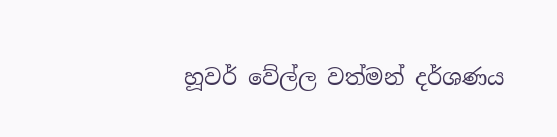හූවර් වේල්ල වත්මන් දර්ශණය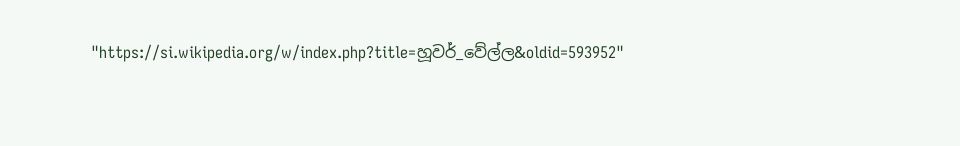"https://si.wikipedia.org/w/index.php?title=හූවර්_වේල්ල&oldid=593952"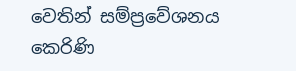වෙතින් සම්ප්‍රවේශනය කෙරිණි